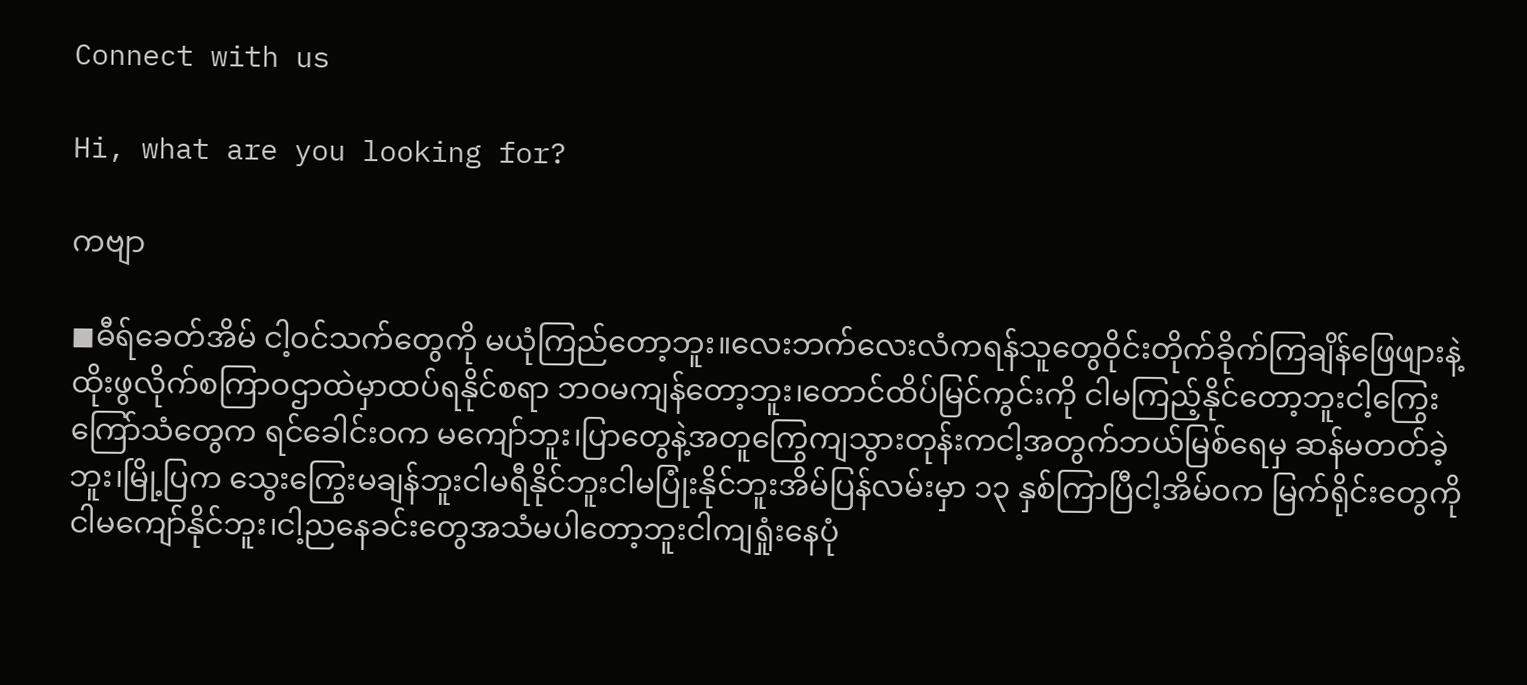Connect with us

Hi, what are you looking for?

ကဗျာ

◼ဓီရ်ခေတ်အိမ် ငါ့ဝင်သက်တွေကို မယုံကြည်တော့ဘူး။လေးဘက်လေးလံကရန်သူတွေဝိုင်းတိုက်ခိုက်ကြချိန်ဖြေဖျားနဲ့ထိုးဖွလိုက်စကြာဝဌာထဲမှာထပ်ရနိုင်စရာ ဘဝမကျန်တော့ဘူး၊တောင်ထိပ်မြင်ကွင်းကို ငါမကြည့်နိုင်တော့ဘူးငါ့ကြွေးကြော်သံတွေက ရင်ခေါင်းဝက မကျော်ဘူး၊ပြာတွေနဲ့အတူကြွေကျသွားတုန်းကငါ့အတွက်ဘယ်မြစ်ရေမှ ဆန်မတတ်ခဲ့ဘူး၊မြို့ပြက သွေးကြွေးမချန်ဘူးငါမရီနိုင်ဘူးငါမပြုံးနိုင်ဘူးအိမ်ပြန်လမ်းမှာ ၁၃ နှစ်ကြာပြီငါ့အိမ်ဝက မြက်ရိုင်းတွေကိုငါမကျော်နိုင်ဘူး၊ငါ့ညနေခင်းတွေအသံမပါတော့ဘူးငါကျရှုံးနေပုံ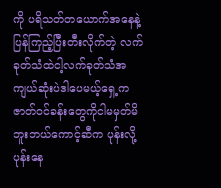ကို ပရိသတ်တယောက်အနေနဲ့ပြန်ကြည့်ပြီးတီးလိုက်တဲ့ လက်ခုတ်သံထဲငါ့လက်ခုတ်သံအကျယ်ဆုံးပဲဒါပေမယ့်ရှေ့ကဇာတ်ဝင်ခန်းတွေကိုငါမမှတ်မိဘူးဘယ်ကောင့်ဆီက ပုန်းလို့ပုန်းနေ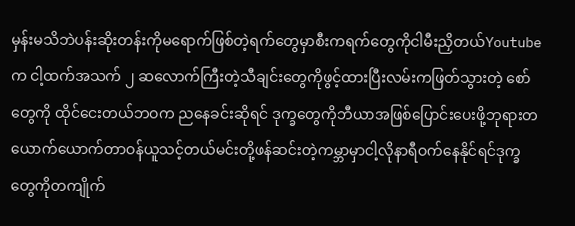မှန်းမသိဘဲပန်းဆိုးတန်းကိုမရောက်ဖြစ်တဲ့ရက်တွေမှာစီးကရက်တွေကိုငါမီးညှိတယ်Youtube က ငါ့ထက်အသက် ၂ ဆလောက်ကြီးတဲ့သီချင်းတွေကိုဖွင့်ထားပြီးလမ်းကဖြတ်သွားတဲ့ စော်တွေကို ထိုင်ငေးတယ်ဘဝက ညနေခင်းဆိုရင် ဒုက္ခတွေကိုဘီယာအဖြစ်ပြောင်းပေးဖို့ဘုရားတယောက်ယောက်တာဝန်ယူသင့်တယ်မင်းတို့ဖန်ဆင်းတဲ့ကမ္ဘာမှာငါ့လိုနာရီဝက်နေနိုင်ရင်ဒုက္ခတွေကိုတကျိုက်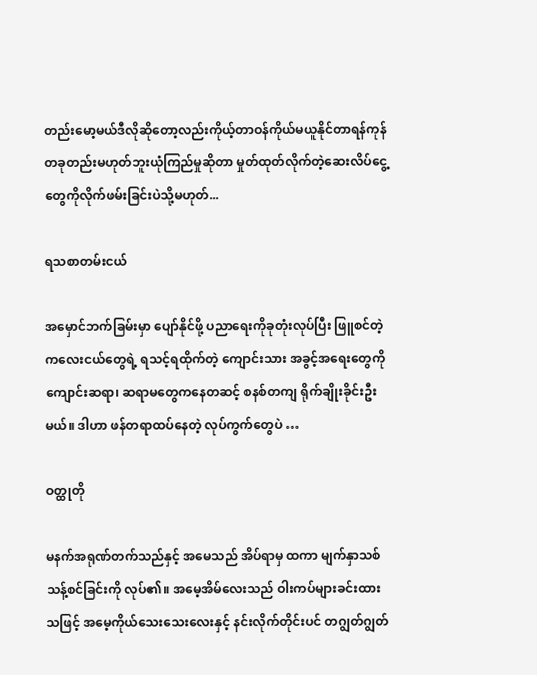တည်းမော့မယ်ဒီလိုဆိုတော့လည်းကိုယ့်တာဝန်ကိုယ်မယူနိုင်တာရန်ကုန်တခုတည်းမဟုတ်ဘူးယုံကြည်မှုဆိုတာ မှုတ်ထုတ်လိုက်တဲ့ဆေးလိပ်ငွေ့တွေကိုလိုက်ဖမ်းခြင်းပဲသို့မဟုတ်...

ရသစာတမ်းငယ်

အမှောင်ဘက်ခြမ်းမှာ ပျော်နိုင်ဖို့ ပညာရေးကိုခုတုံးလုပ်ပြီး ဖြူစင်တဲ့ ကလေးငယ်တွေရဲ့ ရသင့်ရထိုက်တဲ့ ကျောင်းသား အခွင့်အရေးတွေကို ကျောင်းဆရာ၊ ဆရာမတွေကနေတဆင့် စနစ်တကျ ရိုက်ချိုးခိုင်းဦးမယ်။ ဒါဟာ ဖန်တရာထပ်နေတဲ့ လုပ်ကွက်တွေပဲ …

ဝတ္ထုတို

မနက်အရုဏ်တက်သည်နှင့် အမေသည် အိပ်ရာမှ ထကာ မျက်နှာသစ်သန့်စင်ခြင်းကို လုပ်၏။ အမေ့အိမ်လေးသည် ဝါးကပ်များခင်းထားသဖြင့် အမေ့ကိုယ်သေးသေးလေးနှင့် နင်းလိုက်တိုင်းပင် တဂျွတ်ဂျွတ်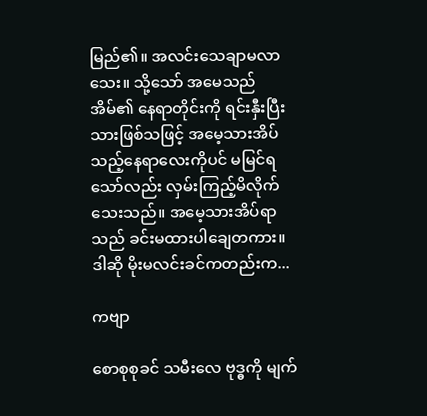မြည်၏။ အလင်းသေချာမလာသေး။ သို့သော် အမေသည် အိမ်၏ နေရာတိုင်းကို ရင်းနှီးပြီးသားဖြစ်သဖြင့် အမေ့သားအိပ်သည့်နေရာလေးကိုပင် မမြင်ရသော်လည်း လှမ်းကြည့်မိလိုက်သေးသည်။ အမေ့သားအိပ်ရာသည် ခင်းမထားပါချေတကား။ ဒါဆို မိုးမလင်းခင်ကတည်းက...

ကဗျာ

စောစုစုခင် သမီးလေ ဗုဒ္ဓကို မျက်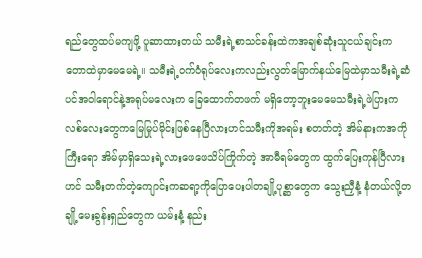ရည်တွေထပ်မကျဖို့ ပူဆာထားတယ် သမီးရဲ့စာသင်ခန်းထဲကအချစ်ဆုံးသူငယ်ချင်းက တောထဲမှာမေမေရဲ့။ သမီးရဲ့ဝက်ဝံရုပ်လေးကလည်းလွတ်မြောက်နယ်မြေထဲမှာသမီးရဲ့ဆံပင်အဝါရောင်နဲ့အရုပ်မလေးက ခြေထောက်တဖက် မရှိတော့ဘူးမေမေသမီးရဲ့ဖဲပြားကလစ်လေးတွေကမြေမြုပ်မိုင်းဖြစ်နေပြီလားဟင်သမီးကိုအရမ်း စတတ်တဲ့ အိမ်နားကအကိုကြီးရော အိမ်မှာရှိသေးရဲ့လားဖေဖေသိပ်ကြိုက်တဲ့ အာမီရမ်တွေက ထွက်ပြေးကုန်ပြီလားဟင် သမီးတက်တဲ့ကျောင်းကဆရာ့ကိုပြောပေးပါတချို့ပုစ္ဆာတွေက သွေးညှီနံ့ နံတယ်လို့တချို့မေးခွန်းရှည်တွေက ယမ်းနံ့ နည်း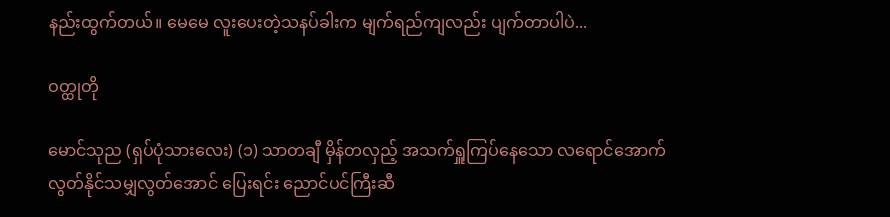နည်းထွက်တယ်။ မေမေ လူးပေးတဲ့သနပ်ခါးက မျက်ရည်ကျလည်း ပျက်တာပါပဲ...

ဝတ္ထုတို

မောင်သုည (ရှပ်ပုံသားလေး) (၁) သာတချီ မှိန်တလှည့် အသက်ရှူကြပ်နေသော လရောင်အောက် လွတ်နိုင်သမျှလွတ်အောင် ပြေးရင်း ညောင်ပင်ကြီးဆီ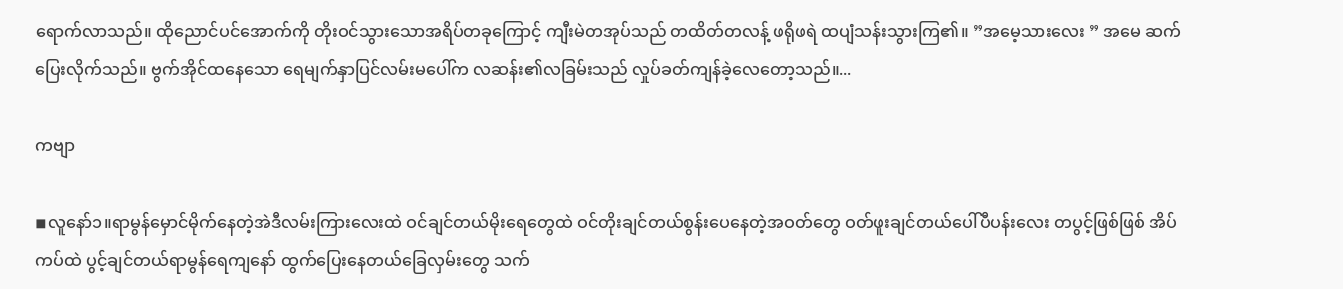ရောက်လာသည်။ ထိုညောင်ပင်အောက်ကို တိုးဝင်သွားသောအရိပ်တခုကြောင့် ကျီးမဲတအုပ်သည် တထိတ်တလန့် ဖရိုဖရဲ ထပျံသန်းသွားကြ၏။ ”အမေ့သားလေး ” အမေ ဆက်ပြေးလိုက်သည်။ ဗွက်အိုင်ထနေသော ရေမျက်နှာပြင်လမ်းမပေါ်က လဆန်း၏လခြမ်းသည် လှုပ်ခတ်ကျန်ခဲ့လေတော့သည်။...

ကဗျာ

◾လူနော်၁။ရာမွန်မှောင်မိုက်နေတဲ့အဲဒီလမ်းကြားလေးထဲ ဝင်ချင်တယ်မိုးရေတွေထဲ ဝင်တိုးချင်တယ်စွန်းပေနေတဲ့အဝတ်တွေ ဝတ်ဖူးချင်တယ်ပေါ်ပီပန်းလေး တပွင့်ဖြစ်ဖြစ် အိပ်ကပ်ထဲ ပွင့်ချင်တယ်ရာမွန်ရေကျနော် ထွက်ပြေးနေတယ်ခြေလှမ်းတွေ သက်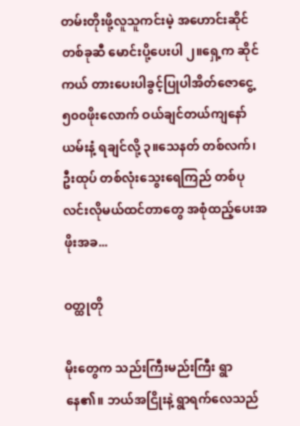တမ်းတိုးဖို့လူသူကင်းမဲ့ အဟောင်းဆိုင် တစ်ခုဆီ မောင်းပို့ပေးပါ ၂။ရှေ့က ဆိုင်ကယ် တားပေးပါခွင့်ပြုပါအိတ်ဇောငွေ့ ၅၀၀ဖိုးလောက် ဝယ်ချင်တယ်ကျနော်ယမ်းနံ့ ရချင်လို့ ၃။သေနတ် တစ်လက်၊ ဦးထုပ် တစ်လုံးသွေးရေကြည် တစ်ပုလင်းလိုမယ်ထင်တာတွေ အစုံထည့်ပေးအဖိုးအခ...

ဝတ္ထုတို

မိုးတွေက သည်းကြီးမည်းကြီး ရွာနေ၏။ ဘယ်အငြိုးနဲ့ ရွာရက်လေသည်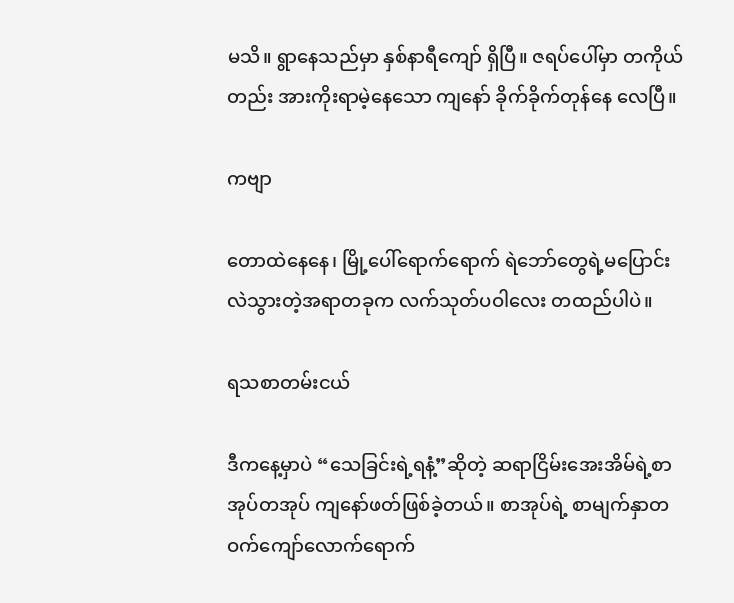မသိ။ ရွာနေသည်မှာ နှစ်နာရီကျော် ရှိပြီ။ ဇရပ်ပေါ်မှာ တကိုယ်တည်း အားကိုးရာမဲ့နေသော ကျနော် ခိုက်ခိုက်တုန်နေ လေပြီ။

ကဗျာ

တောထဲနေနေ၊ မြို့ပေါ်ရောက်ရောက် ရဲဘော်တွေရဲ့မပြောင်းလဲသွားတဲ့အရာတခုက လက်သုတ်ပဝါလေး တထည်ပါပဲ။

ရသစာတမ်းငယ်

ဒီကနေ့မှာပဲ “သေခြင်းရဲ့ရနံ့”ဆိုတဲ့ ဆရာငြိမ်းအေးအိမ်ရဲ့စာအုပ်တအုပ် ကျနော်ဖတ်ဖြစ်ခဲ့တယ်။ စာအုပ်ရဲ့ စာမျက်နှာတဝက်ကျော်လောက်ရောက်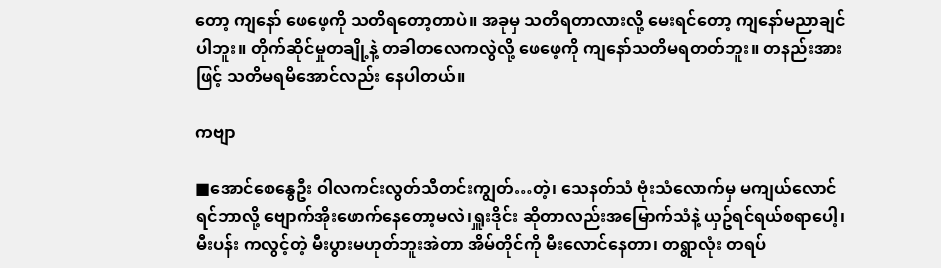တော့ ကျနော် ဖေဖေ့ကို သတိရတော့တာပဲ။ အခုမှ သတိရတာလားလို့ မေးရင်တော့ ကျနော်မညာချင်ပါဘူး။ တိုက်ဆိုင်မှုတချို့နဲ့ တခါတလေကလွဲလို့ ဖေဖေ့ကို ကျနော်သတိမရတတ်ဘူး။ တနည်းအားဖြင့် သတိမရမိအောင်လည်း နေပါတယ်။

ကဗျာ

■အောင်စေနွေဦး ဝါလကင်းလွတ်သီတင်းကျွတ်…တဲ့၊ သေနတ်သံ ဗုံးသံလောက်မှ မကျယ်လောင် ရင်ဘာလို့ ဗျောက်အိုးဖောက်နေတော့မလဲ၊ရှူးဒိုင်း ဆိုတာလည်းအမြောက်သံနဲ့ ယှဥ်ရင်ရယ်စရာပေါ့၊ မီးပန်း ကလွင့်တဲ့ မီးပွားမဟုတ်ဘူးအဲတာ အိမ်တိုင်ကို မီးလောင်နေတာ၊ တရွာလုံး တရပ်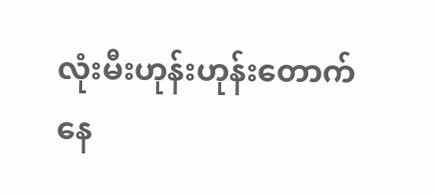လုံးမီးဟုန်းဟုန်းတောက် နေ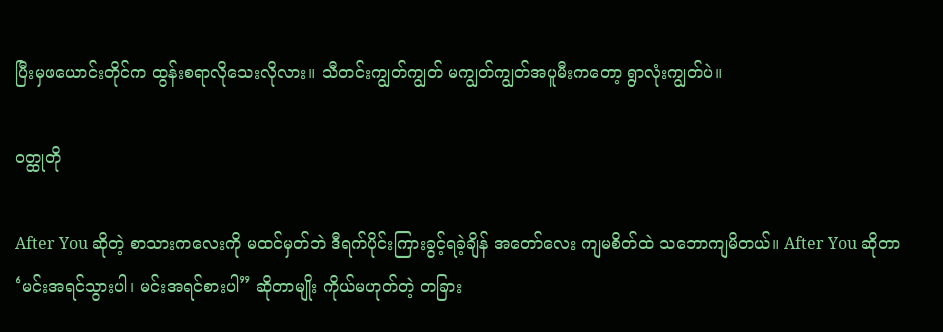ပြီးမှဖယောင်းတိုင်က ထွန်းစရာလိုသေးလိုလား။ သီတင်းကျွတ်ကျွတ် မကျွတ်ကျွတ်အပူမီးကတော့ ရွာလုံးကျွတ်ပဲ။

ဝတ္ထုတို

After You ဆိုတဲ့ စာသားကလေးကို မထင်မှတ်ဘဲ ဒီရက်ပိုင်းကြားခွင့်ရခဲ့ချိန် အတော်လေး ကျမစိတ်ထဲ သဘောကျမိတယ်။ After You ဆိုတာ ‘မင်းအရင်သွားပါ၊ မင်းအရင်စားပါ” ဆိုတာမျိုး ကိုယ်မဟုတ်တဲ့ တခြား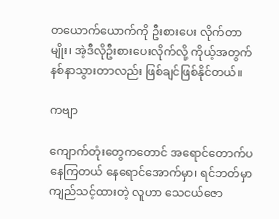တယောက်ယောက်ကို ဦးစားပေး လိုက်တာမျိုး၊ အဲ့ဒီလိုဦးစားပေးလိုက်လို့ ကိုယ့်အတွက် နစ်နာသွားတာလည်း ဖြစ်ချင်ဖြစ်နိုင်တယ်။

ကဗျာ

ကျောက်တုံးတွေကတောင် အရောင်တောက်ပနေကြတယ် နေရောင်အောက်မှာ၊ ရင်ဘတ်မှာ ကျည်သင့်ထားတဲ့ လူဟာ သေငယ်ဇော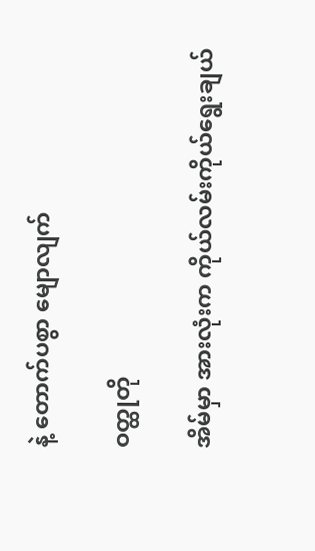နဲ့ တောက်ပစွာ မျောလျက်

ဝတ္ထုတို

အိမ်မှာ အားလုံးက ကိုယ်လမ်းကိုယ်ရွေးချယ်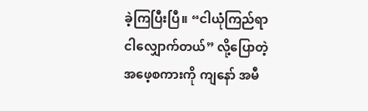ခဲ့ကြပြီးပြီ။ “ငါယုံကြည်ရာ ငါလျှောက်တယ်” လို့ပြောတဲ့ အဖေ့စကားကို ကျနော် အမီ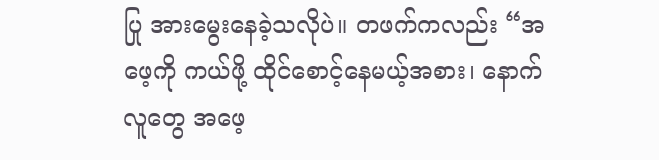ပြု အားမွေးနေခဲ့သလိုပဲ။ တဖက်ကလည်း “အဖေ့ကို ကယ်ဖို့ ထိုင်စောင့်နေမယ့်အစား၊ နောက်လူတွေ အဖေ့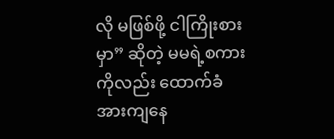လို မဖြစ်ဖို့ ငါကြိုးစားမှာ” ဆိုတဲ့ မမရဲ့စကားကိုလည်း ထောက်ခံအားကျနေ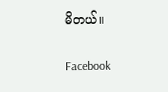မိတယ်။

Facebook